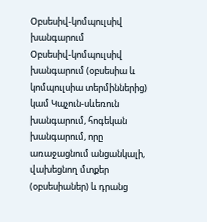Օբսեսիվ-կոմպուլսիվ խանգարում
Օբսեսիվ-կոմպուլսիվ խանգարում (օբսեսիա և կոմպուլսիա տերմիններից) կամ Կպչուն-սևեռուն խանգարում, հոգեկան խանգարում, որը առաջացնում անցանկալի, վախեցնող մտքեր (օբսեսիաներ) և դրանց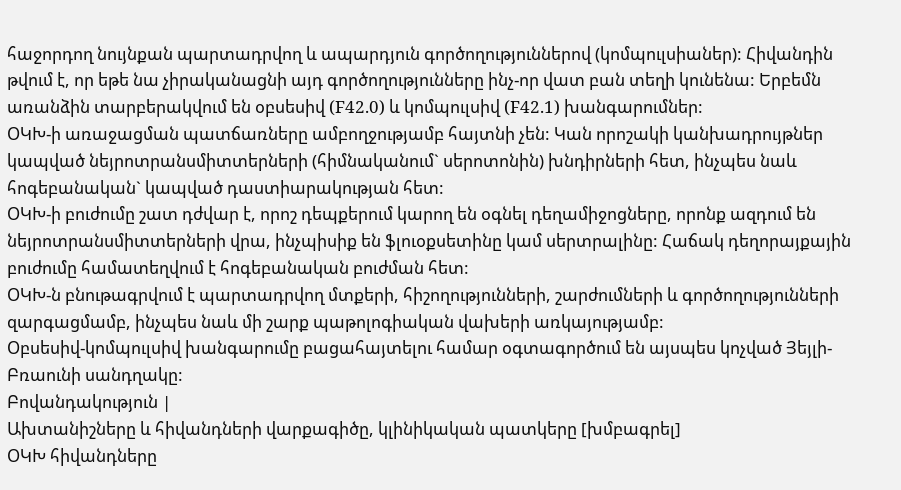հաջորդող նույնքան պարտադրվող և ապարդյուն գործողություններով (կոմպուլսիաներ): Հիվանդին թվում է, որ եթե նա չիրականացնի այդ գործողությունները ինչ-որ վատ բան տեղի կունենա: Երբեմն առանձին տարբերակվում են օբսեսիվ (F42.0) և կոմպուլսիվ (F42.1) խանգարումներ:
ՕԿԽ-ի առաջացման պատճառները ամբողջությամբ հայտնի չեն: Կան որոշակի կանխադրույթներ կապված նեյրոտրանսմիտտերների (հիմնականում` սերոտոնին) խնդիրների հետ, ինչպես նաև հոգեբանական` կապված դաստիարակության հետ:
ՕԿԽ-ի բուժումը շատ դժվար է, որոշ դեպքերում կարող են օգնել դեղամիջոցները, որոնք ազդում են նեյրոտրանսմիտտերների վրա, ինչպիսիք են ֆլուօքսետինը կամ սերտրալինը: Հաճակ դեղորայքային բուժումը համատեղվում է հոգեբանական բուժման հետ:
ՕԿԽ-ն բնութագրվում է պարտադրվող մտքերի, հիշողությունների, շարժումների և գործողությունների զարգացմամբ, ինչպես նաև մի շարք պաթոլոգիական վախերի առկայությամբ:
Օբսեսիվ-կոմպուլսիվ խանգարումը բացահայտելու համար օգտագործում են այսպես կոչված Յեյլի-Բռաունի սանդղակը:
Բովանդակություն |
Ախտանիշները և հիվանդների վարքագիծը, կլինիկական պատկերը [խմբագրել]
ՕԿԽ հիվանդները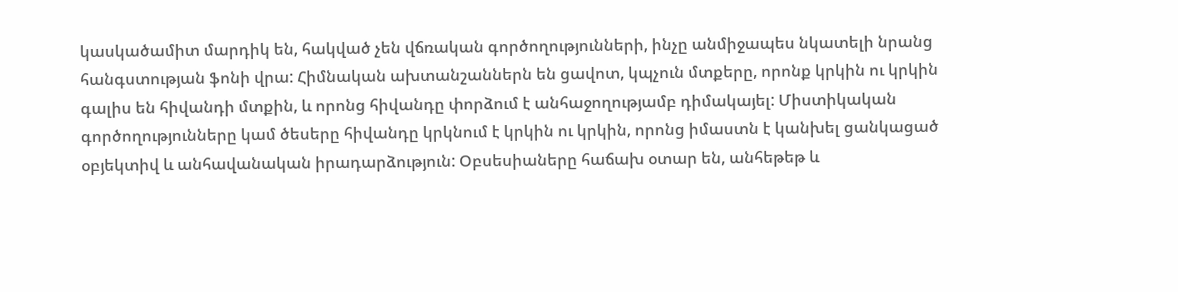կասկածամիտ մարդիկ են, հակված չեն վճռական գործողությունների, ինչը անմիջապես նկատելի նրանց հանգստության ֆոնի վրա: Հիմնական ախտանշաններն են ցավոտ, կպչուն մտքերը, որոնք կրկին ու կրկին գալիս են հիվանդի մտքին, և որոնց հիվանդը փորձում է անհաջողությամբ դիմակայել: Միստիկական գործողությունները կամ ծեսերը հիվանդը կրկնում է կրկին ու կրկին, որոնց իմաստն է կանխել ցանկացած օբյեկտիվ և անհավանական իրադարձություն: Օբսեսիաները հաճախ օտար են, անհեթեթ և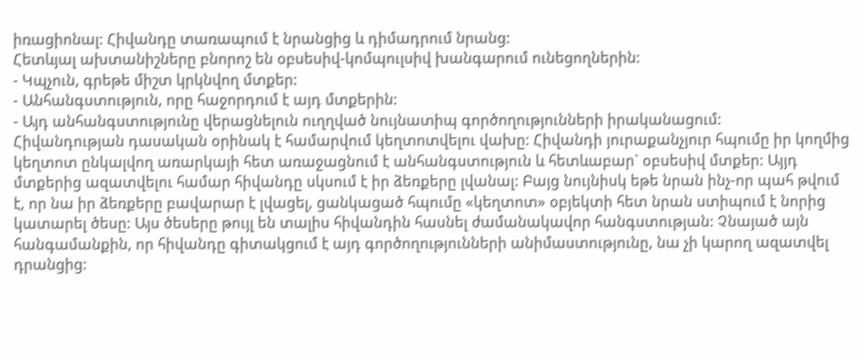իռացիոնալ: Հիվանդը տառապում է նրանցից և դիմադրում նրանց:
Հետևյալ ախտանիշները բնորոշ են օբսեսիվ-կոմպուլսիվ խանգարում ունեցողներին:
- Կպչուն, գրեթե միշտ կրկնվող մտքեր:
- Անհանգստություն, որը հաջորդում է այդ մտքերին:
- Այդ անհանգստությունը վերացնելուն ուղղված նույնատիպ գործողությունների իրականացում:
Հիվանդության դասական օրինակ է համարվում կեղտոտվելու վախը: Հիվանդի յուրաքանչյուր հպումը իր կողմից կեղտոտ ընկալվող առարկայի հետ առաջացնում է անհանգստություն և հետևաբար` օբսեսիվ մտքեր: Այյդ մտքերից ազատվելու համար հիվանդը սկսում է իր ձեռքերը լվանալ: Բայց նույնիսկ եթե նրան ինչ-որ պահ թվում է, որ նա իր ձեռքերը բավարար է լվացել, ցանկացած հպումը «կեղտոտ» օբյեկտի հետ նրան ստիպում է նորից կատարել ծեսը: Այս ծեսերը թույլ են տալիս հիվանդին հասնել ժամանակավոր հանգստության: Չնայած այն հանգամանքին, որ հիվանդը գիտակցում է այդ գործողությունների անիմաստությունը, նա չի կարող ազատվել դրանցից: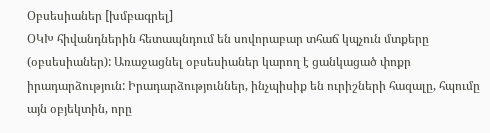Օբսեսիաներ [խմբագրել]
ՕԿԽ հիվանդներին հետապնդում են սովորաբար տհաճ կպչուն մտքերը (օբսեսիաներ): Առաջացնել օբսեսիաներ կարող է ցանկացած փոքր իրադարձություն: Իրադարձություններ, ինչպիսիք են ուրիշների հազալը, հպումը այն օբյեկտին, որը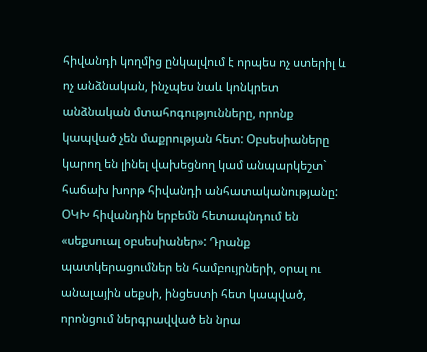հիվանդի կողմից ընկալվում է որպես ոչ ստերիլ և ոչ անձնական, ինչպես նաև կոնկրետ անձնական մտահոգությունները, որոնք կապված չեն մաքրության հետ: Օբսեսիաները կարող են լինել վախեցնող կամ անպարկեշտ` հաճախ խորթ հիվանդի անհատականությանը:
ՕԿԽ հիվանդին երբեմն հետապնդում են «սեքսուալ օբսեսիաներ»: Դրանք պատկերացումներ են համբույրների, օրալ ու անալային սեքսի, ինցեստի հետ կապված, որոնցում ներգրավված են նրա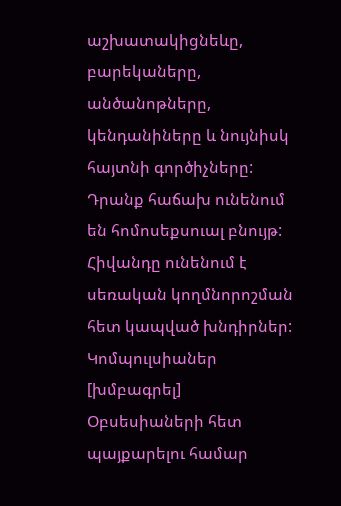աշխատակիցնեևը, բարեկաները, անծանոթները, կենդանիները և նույնիսկ հայտնի գործիչները: Դրանք հաճախ ունենում են հոմոսեքսուալ բնույթ: Հիվանդը ունենում է սեռական կողմնորոշման հետ կապված խնդիրներ:
Կոմպուլսիաներ [խմբագրել]
Օբսեսիաների հետ պայքարելու համար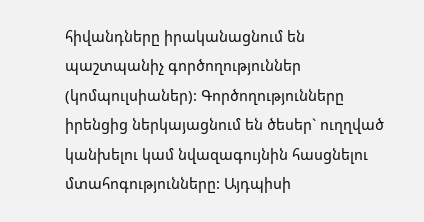հիվանդները իրականացնում են պաշտպանիչ գործողություններ (կոմպուլսիաներ): Գործողությունները իրենցից ներկայացնում են ծեսեր` ուղղված կանխելու կամ նվազագույնին հասցնելու մտահոգությունները: Այդպիսի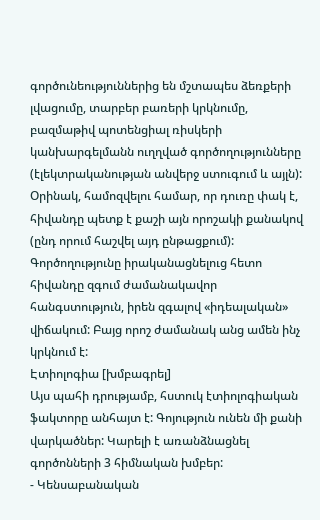գործունեություններից են մշտապես ձեռքերի լվացումը, տարբեր բառերի կրկնումը, բազմաթիվ պոտենցիալ ռիսկերի կանխարգելմանն ուղղված գործողությունները (էլեկտրականության անվերջ ստուգում և այլն): Օրինակ, համոզվելու համար, որ դուռը փակ է, հիվանդը պետք է քաշի այն որոշակի քանակով (ընդ որում հաշվել այդ ընթացքում): Գործողությունը իրականացնելուց հետո հիվանդը զգում ժամանակավոր հանգստություն, իրեն զգալով «իդեալական» վիճակում: Բայց որոշ ժամանակ անց ամեն ինչ կրկնում է:
Էտիոլոգիա [խմբագրել]
Այս պահի դրությամբ, հստուկ էտիոլոգիական ֆակտորը անհայտ է: Գոյություն ունեն մի քանի վարկածներ: Կարելի է առանձնացնել գործոնների 3 հիմնական խմբեր:
- Կենսաբանական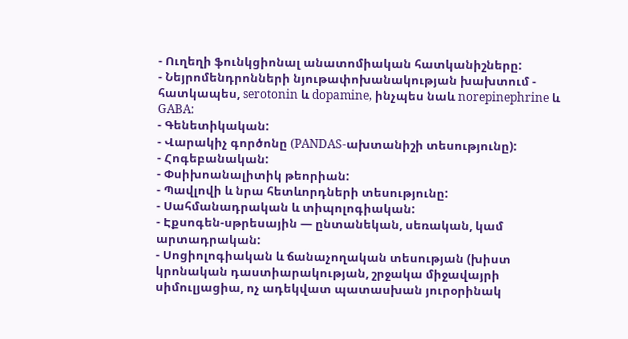- Ուղեղի ֆունկցիոնալ անատոմիական հատկանիշները:
- Նեյրոմենդրոնների նյութափոխանակության խախտում - հատկապես, serotonin և dopamine, ինչպես նաև norepinephrine և GABA:
- Գենետիկական:
- Վարակիչ գործոնը (PANDAS-ախտանիշի տեսությունը):
- Հոգեբանական:
- Փսիխոանալիտիկ թեորիան:
- Պավլովի և նրա հետևորդների տեսությունը:
- Սահմանադրական և տիպոլոգիական:
- Էքսոգեն-սթրեսային — ընտանեկան, սեռական, կամ արտադրական:
- Սոցիոլոգիական և ճանաչողական տեսության (խիստ կրոնական դաստիարակության, շրջակա միջավայրի սիմուլյացիա, ոչ ադեկվատ պատասխան յուրօրինակ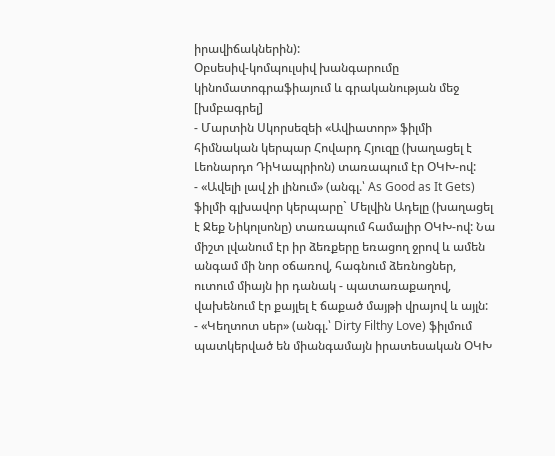իրավիճակներին):
Օբսեսիվ-կոմպուլսիվ խանգարումը կինոմատոգրաֆիայում և գրականության մեջ [խմբագրել]
- Մարտին Սկորսեզեի «Ավիատոր» ֆիլմի հիմնական կերպար Հովարդ Հյուզը (խաղացել է Լեոնարդո ԴիԿապրիոն) տառապում էր ՕԿԽ-ով:
- «Ավելի լավ չի լինում» (անգլ.՝ As Good as It Gets) ֆիլմի գլխավոր կերպարը` Մելվին Ադելը (խաղացել է Ջեք Նիկոլսոնը) տառապում համալիր ՕԿԽ-ով: Նա միշտ լվանում էր իր ձեռքերը եռացող ջրով և ամեն անգամ մի նոր օճառով, հագնում ձեռնոցներ, ուտում միայն իր դանակ - պատառաքաղով, վախենում էր քայլել է ճաքած մայթի վրայով և այլն:
- «Կեղտոտ սեր» (անգլ.՝ Dirty Filthy Love) ֆիլմում պատկերված են միանգամայն իրատեսական ՕԿԽ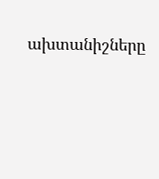ախտանիշները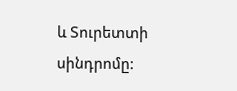և Տուրետտի սինդրոմը: